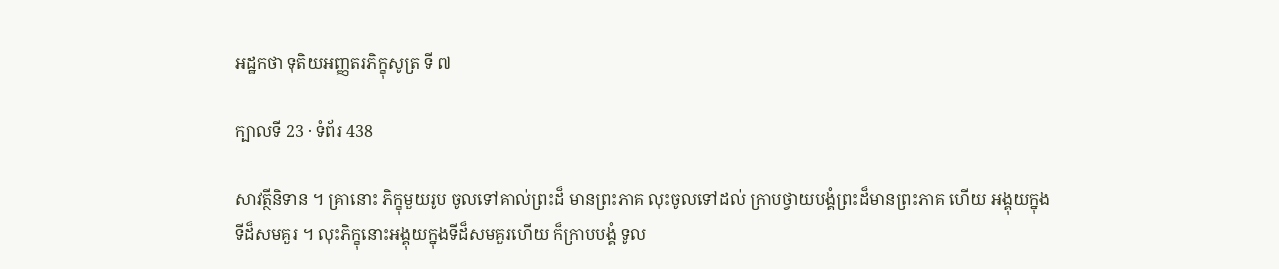អដ្ឋកថា ទុតិយអញ្ញតរភិក្ខុសូត្រ ទី ៧

ក្បាលទី 23 · ទំព័រ 438

សាវត្ថីនិទាន ។ គ្រានោះ ភិក្ខុមួយរូប ចូលទៅគាល់ព្រះដ៏ មានព្រះភាគ លុះចូលទៅដល់ ក្រាបថ្វាយបង្គំព្រះដ៏មានព្រះភាគ ហើយ អង្គុយក្នុងទីដ៏សមគួរ ។ លុះភិក្ខុនោះអង្គុយក្នុងទីដ៏សមគួរហើយ ក៏ក្រាបបង្គំ ទូល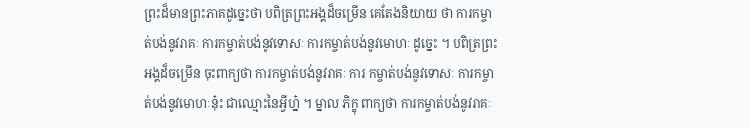ព្រះដ៏មានព្រះភាគដូច្នេះថា បពិត្រព្រះអង្គដ៏ចម្រើន គេតែងនិយាយ ថា ការកម្ចាត់បង់នូវរាគៈ ការកម្ចាត់បង់នូវទោសៈ ការកម្ចាត់បង់នូវមោហៈ ដូច្នេះ ។ បពិត្រព្រះអង្គដ៏ចម្រើន ចុះពាក្យថា ការកម្ចាត់បង់នូវរាគៈ ការ កម្ចាត់បង់នូវទោសៈ ការកម្ចាត់បង់នូវមោហៈនុ៎ះ ជាឈ្មោះនៃអ្វីហ្ន៎ ។ ម្នាល ភិក្ខុ ពាក្យថា ការកម្ចាត់បង់នូវរាគៈ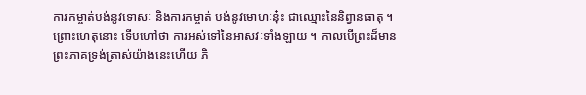ការកម្ចាត់បង់នូវទោសៈ និងការកម្ចាត់ បង់នូវមោហៈនុ៎ះ ជាឈ្មោះនៃនិព្វានធាតុ ។ ព្រោះហេតុនោះ ទើបហៅថា ការអស់ទៅនៃអាសវៈទាំងឡាយ ។ កាលបើព្រះដ៏មានព្រះភាគទ្រង់ត្រាស់យ៉ាងនេះហើយ ភិ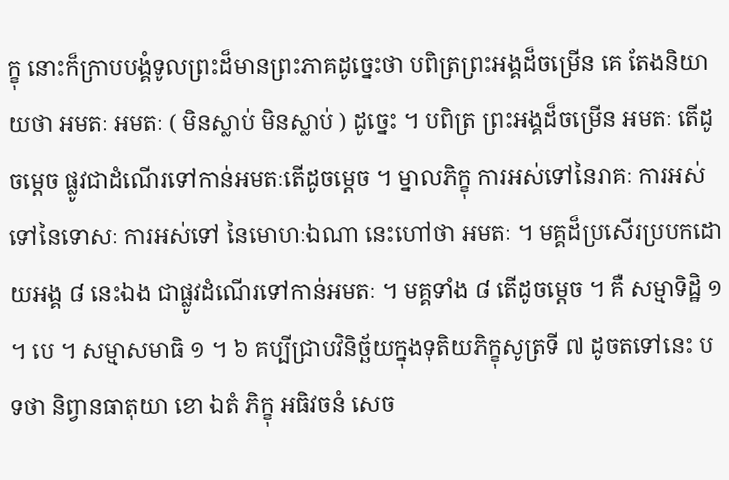ក្ខុ នោះក៏ក្រាបបង្គំទូលព្រះដ៏មានព្រះភាគដូច្នេះថា បពិត្រព្រះអង្គដ៏ចម្រើន គេ តែងនិយាយថា អមតៈ អមតៈ ( មិនស្លាប់ មិនស្លាប់ ) ដូច្នេះ ។ បពិត្រ ព្រះអង្គដ៏ចម្រើន អមតៈ តើដូចម្តេច ផ្លូវជាដំណើរទៅកាន់អមតៈតើដូចម្តេច ។ ម្នាលភិក្ខុ ការអស់ទៅនៃរាគៈ ការអស់ទៅនៃទោសៈ ការអស់ទៅ នៃមោហៈឯណា នេះហៅថា អមតៈ ។ មគ្គដ៏ប្រសើរប្របកដោយអង្គ ៨ នេះឯង ជាផ្លូវដំណើរទៅកាន់អមតៈ ។ មគ្គទាំង ៨ តើដូចម្តេច ។ គឺ សម្មាទិដ្ឋិ ១ ។ បេ ។ សម្មាសមាធិ ១ ។ ៦ គប្បីជ្រាបវិនិច្ឆ័យក្នុងទុតិយភិក្ខុសូត្រទី ៧ ដូចតទៅនេះ បទថា និព្វានធាតុយា ខោ ឯតំ ភិក្ខុ អធិវចនំ សេច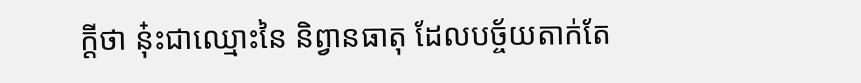ក្តីថា នុ៎ះជាឈ្មោះនៃ និព្វានធាតុ ដែលបច្ច័យតាក់តែ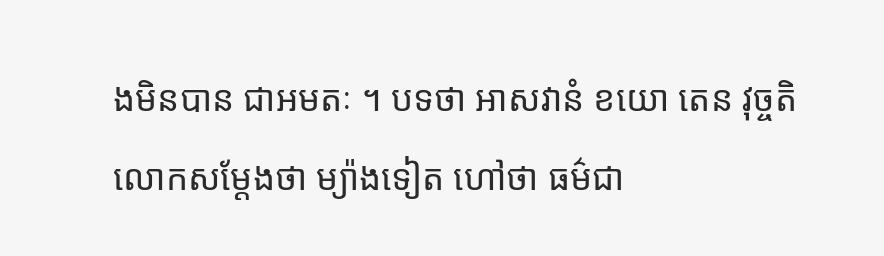ងមិនបាន ជាអមតៈ ។ បទថា អាសវានំ ខយោ តេន វុច្ចតិ លោកសម្តែងថា ម្យ៉ាងទៀត ហៅថា ធម៌ជា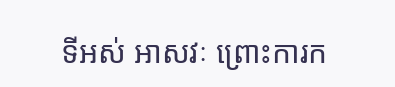ទីអស់ អាសវៈ ព្រោះការក